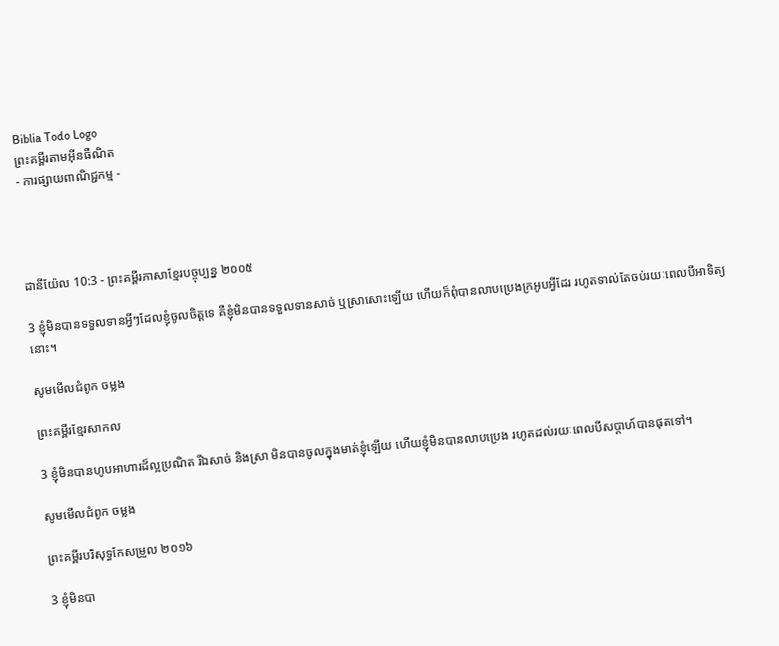Biblia Todo Logo
ព្រះគម្ពីរតាមអ៊ីនធឺណិត
- ការផ្សាយពាណិជ្ជកម្ម -




ដានី‌យ៉ែល 10:3 - ព្រះគម្ពីរភាសាខ្មែរបច្ចុប្បន្ន ២០០៥

3 ខ្ញុំមិនបានទទួលទានអ្វីៗដែលខ្ញុំចូលចិត្តទេ គឺខ្ញុំមិនបានទទួលទានសាច់ ឬស្រាសោះឡើយ ហើយក៏ពុំបានលាបប្រេងក្រអូបអ្វីដែរ រហូតទាល់តែចប់រយៈពេលបីអាទិត្យនោះ។

សូមមើលជំពូក ចម្លង

ព្រះគម្ពីរខ្មែរសាកល

3 ខ្ញុំមិនបានហូបអាហារដ៏ល្អប្រណិត រីឯសាច់ និងស្រា មិនបានចូលក្នុងមាត់ខ្ញុំឡើយ ហើយខ្ញុំមិនបានលាបប្រេង រហូតដល់រយៈពេលបីសប្ដាហ៍បានផុតទៅ។

សូមមើលជំពូក ចម្លង

ព្រះគម្ពីរបរិសុទ្ធកែសម្រួល ២០១៦

3 ខ្ញុំមិនបា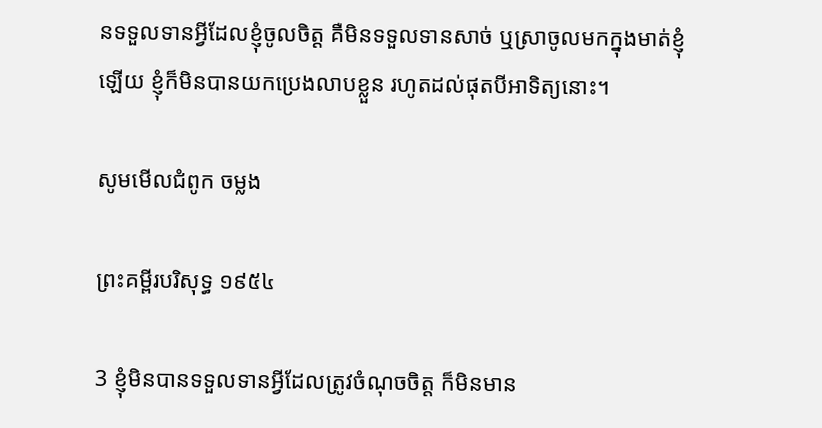នទទួលទានអ្វីដែលខ្ញុំចូលចិត្ត គឺមិនទទួលទានសាច់ ឬស្រាចូលមកក្នុងមាត់ខ្ញុំឡើយ ខ្ញុំក៏មិនបានយកប្រេងលាបខ្លួន រហូតដល់ផុតបីអាទិត្យនោះ។

សូមមើលជំពូក ចម្លង

ព្រះគម្ពីរបរិសុទ្ធ ១៩៥៤

3 ខ្ញុំមិនបានទទួលទានអ្វីដែលត្រូវចំណុចចិត្ត ក៏មិនមាន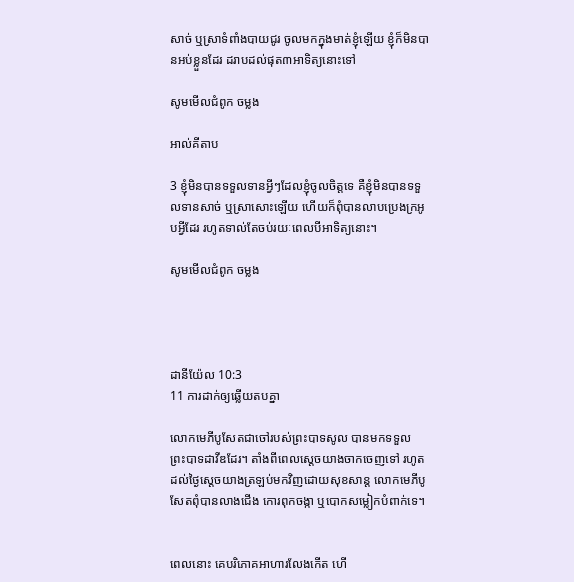សាច់ ឬស្រាទំពាំង‌បាយ‌ជូរ ចូលមកក្នុងមាត់ខ្ញុំឡើយ ខ្ញុំក៏មិនបានអប់ខ្លួនដែរ ដរាបដល់ផុត៣អាទិត្យនោះទៅ

សូមមើលជំពូក ចម្លង

អាល់គីតាប

3 ខ្ញុំមិនបានទទួលទានអ្វីៗដែលខ្ញុំចូលចិត្តទេ គឺខ្ញុំមិនបានទទួលទានសាច់ ឬស្រាសោះឡើយ ហើយក៏ពុំបានលាបប្រេងក្រអូបអ្វីដែរ រហូតទាល់តែចប់រយៈពេលបីអាទិត្យនោះ។

សូមមើលជំពូក ចម្លង




ដានី‌យ៉ែល 10:3
11 ការដាក់ឲ្យឆ្លើយតបគ្នា

លោកមេភី‌បូសែតជាចៅរបស់ព្រះ‌បាទសូល បានមកទទួលព្រះ‌បាទដាវីឌដែរ។ តាំងពីពេលស្ដេចយាងចាកចេញទៅ រហូតដល់ថ្ងៃស្ដេចយាងត្រឡប់មកវិញដោយសុខ‌សាន្ត លោកមេភី‌បូសែតពុំបានលាងជើង កោរពុកចង្កា ឬបោកសម្លៀក‌បំពាក់ទេ។


ពេលនោះ គេបរិភោគអាហារលែងកើត ហើ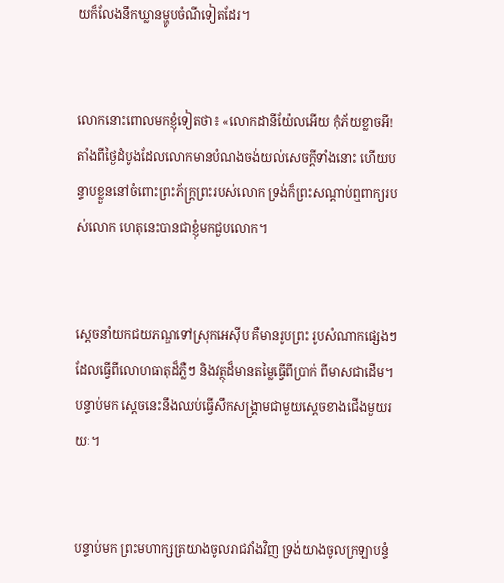យក៏លែងនឹកឃ្លានម្ហូបចំណីទៀតដែរ។


លោកនោះពោលមកខ្ញុំទៀតថា៖ «លោកដានី‌យ៉ែលអើយ កុំភ័យខ្លាចអី! តាំងពីថ្ងៃដំបូងដែលលោកមានបំណងចង់យល់សេចក្ដីទាំងនោះ ហើយបន្ទាបខ្លួននៅចំពោះព្រះ‌ភ័ក្ត្រព្រះរបស់លោក ទ្រង់ក៏ព្រះ‌សណ្ដាប់ឮពាក្យរបស់លោក ហេតុនេះបានជាខ្ញុំមកជួបលោក។


ស្ដេចនាំយកជយ‌ភណ្ឌទៅស្រុកអេស៊ីប គឺមានរូបព្រះ រូបសំណាកផ្សេងៗ ដែលធ្វើពីលោហ‌ធាតុដ៏ភ្លឺៗ និងវត្ថុដ៏មានតម្លៃធ្វើពីប្រាក់ ពីមាសជាដើម។ បន្ទាប់មក ស្ដេចនេះនឹងឈប់ធ្វើសឹកសង្គ្រាមជាមួយស្ដេចខាងជើងមួយរយៈ។


បន្ទាប់មក ព្រះ‌មហា‌ក្សត្រយាងចូលរាជវាំងវិញ ទ្រង់យាងចូលក្រឡា‌បន្ទំ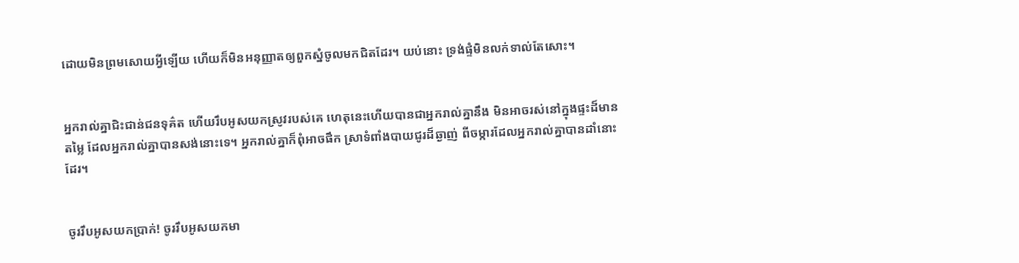ដោយមិនព្រមសោយអ្វីឡើយ ហើយក៏មិនអនុញ្ញាតឲ្យពួកស្នំចូលមកជិតដែរ។ យប់នោះ ទ្រង់ផ្ទំមិនលក់ទាល់តែសោះ។


អ្នករាល់គ្នាជិះ‌ជាន់ជនទុគ៌ត ហើយរឹបអូសយកស្រូវរបស់គេ ហេតុនេះហើយបានជាអ្នករាល់គ្នានឹង មិនអាចរស់នៅក្នុងផ្ទះដ៏មានតម្លៃ ដែលអ្នករាល់គ្នាបានសង់នោះទេ។ អ្នករាល់គ្នាក៏ពុំអាចផឹក ស្រាទំពាំង‌បាយជូរដ៏ឆ្ងាញ់ ពីចម្ការដែលអ្នករាល់គ្នាបានដាំនោះដែរ។


ចូររឹបអូសយកប្រាក់! ចូររឹបអូសយកមា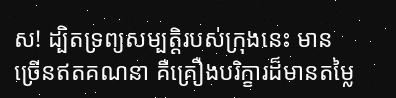ស! ដ្បិតទ្រព្យសម្បត្តិរបស់ក្រុងនេះ មានច្រើនឥតគណនា គឺគ្រឿងបរិក្ខារដ៏មានតម្លៃ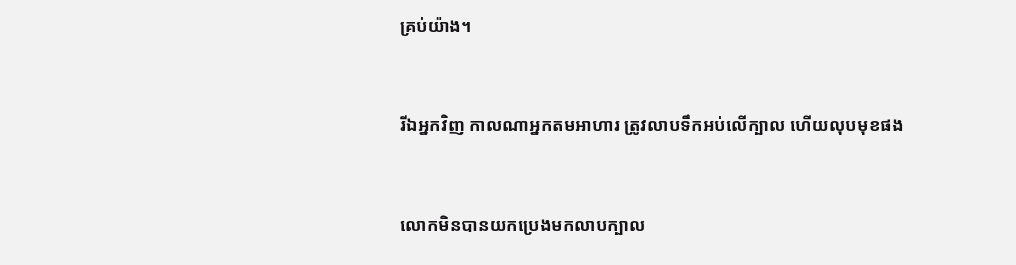គ្រប់យ៉ាង។


រីឯអ្នកវិញ កាលណាអ្នកតមអាហារ ត្រូវលាបទឹកអប់លើក្បាល ហើយលុបមុខផង


លោកមិនបានយកប្រេងមកលាបក្បាល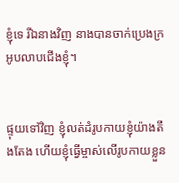ខ្ញុំទេ រីឯនាងវិញ នាងបានចាក់ប្រេងក្រអូបលាបជើងខ្ញុំ។


ផ្ទុយទៅវិញ ខ្ញុំលត់‌ដំរូបកាយខ្ញុំយ៉ាងតឹង‌តែង ហើយខ្ញុំធ្វើម្ចាស់លើរូបកាយខ្លួន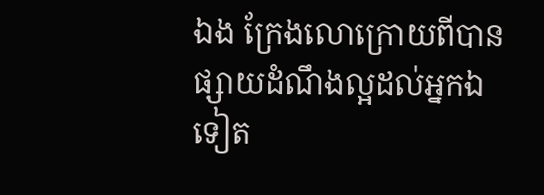ឯង ក្រែងលោក្រោយពីបានផ្សាយដំណឹង‌ល្អដល់អ្នកឯទៀត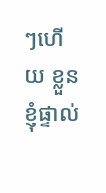ៗហើយ ខ្លួនខ្ញុំផ្ទាល់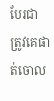បែរជាត្រូវគេផាត់ចោល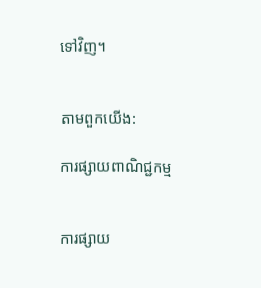ទៅវិញ។


តាមពួកយើង:

ការផ្សាយពាណិជ្ជកម្ម


ការផ្សាយ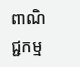ពាណិជ្ជកម្ម